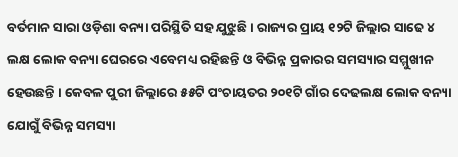ବର୍ତମାନ ସାରା ଓଡ଼ିଶା ବନ୍ୟା ପରିସ୍ଥିତି ସହ ଯୁଝୁଛି । ରାଜ୍ୟର ପ୍ରାୟ ୧୨ଟି ଜିଲ୍ଲାର ସାଢେ ୪ ଲକ୍ଷ ଲୋକ ବନ୍ୟା ଘେରରେ ଏବେମଧ୍ୟ ରହିଛନ୍ତି ଓ ବିଭିନ୍ନ ପ୍ରକାରର ସମସ୍ୟାର ସମ୍ମୁଖୀନ ହେଉଛନ୍ତି । କେବଳ ପୁରୀ ଜିଲ୍ଲାରେ ୫୫ଟି ପଂଚାୟତର ୨୦୧ଟି ଗାଁର ଦେଢଲକ୍ଷ ଲୋକ ବନ୍ୟା ଯୋଗୁଁ ବିଭିନ୍ନ ସମସ୍ୟା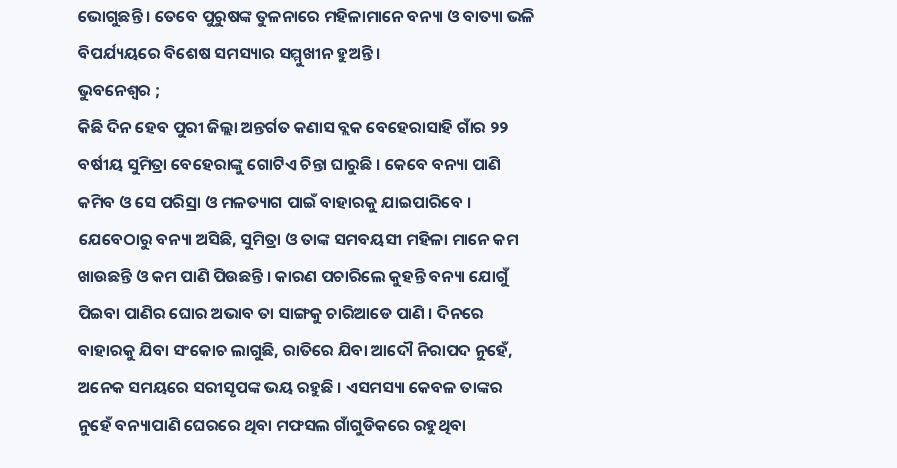ଭୋଗୁଛନ୍ତି । ତେବେ ପୁରୁଷଙ୍କ ତୁଳନାରେ ମହିଳାମାନେ ବନ୍ୟା ଓ ବାତ୍ୟା ଭଳି ବିପର୍ଯ୍ୟୟରେ ବିଶେଷ ସମସ୍ୟାର ସମ୍ମୁଖୀନ ହୁଅନ୍ତି ।
ଭୁବନେଶ୍ୱର ;
କିଛି ଦିନ ହେବ ପୁରୀ ଜିଲ୍ଲା ଅନ୍ତର୍ଗତ କଣାସ ବ୍ଲକ ବେହେରାସାହି ଗାଁର ୨୨ ବର୍ଷୀୟ ସୁମିତ୍ରା ବେହେରାଙ୍କୁ ଗୋଟିଏ ଚିନ୍ତା ଘାରୁଛି । କେବେ ବନ୍ୟା ପାଣି କମିବ ଓ ସେ ପରିସ୍ରା ଓ ମଳତ୍ୟାଗ ପାଇଁ ବାହାରକୁ ଯାଇପାରିବେ । ଯେବେଠାରୁ ବନ୍ୟା ଅସିଛି, ସୁମିତ୍ରା ଓ ତାଙ୍କ ସମବୟସୀ ମହିଳା ମାନେ କମ ଖାଉଛନ୍ତି ଓ କମ ପାଣି ପିଉଛନ୍ତି । କାରଣ ପଚାରିଲେ କୁହନ୍ତି ବନ୍ୟା ଯୋଗୁଁ ପିଇବା ପାଣିର ଘୋର ଅଭାବ ତା ସାଙ୍ଗକୁ ଚାରିଆଡେ ପାଣି । ଦିନରେ ବାହାରକୁ ଯିବା ସଂକୋଚ ଲାଗୁଛି, ରାତିରେ ଯିବା ଆଦୌ ନିରାପଦ ନୁହେଁ, ଅନେକ ସମୟରେ ସରୀସୃପଙ୍କ ଭୟ ରହୁଛି । ଏସମସ୍ୟା କେବଳ ତାଙ୍କର ନୁହେଁ ବନ୍ୟାପାଣି ଘେରରେ ଥିବା ମଫସଲ ଗାଁଗୁଡିକରେ ରହୁଥିବା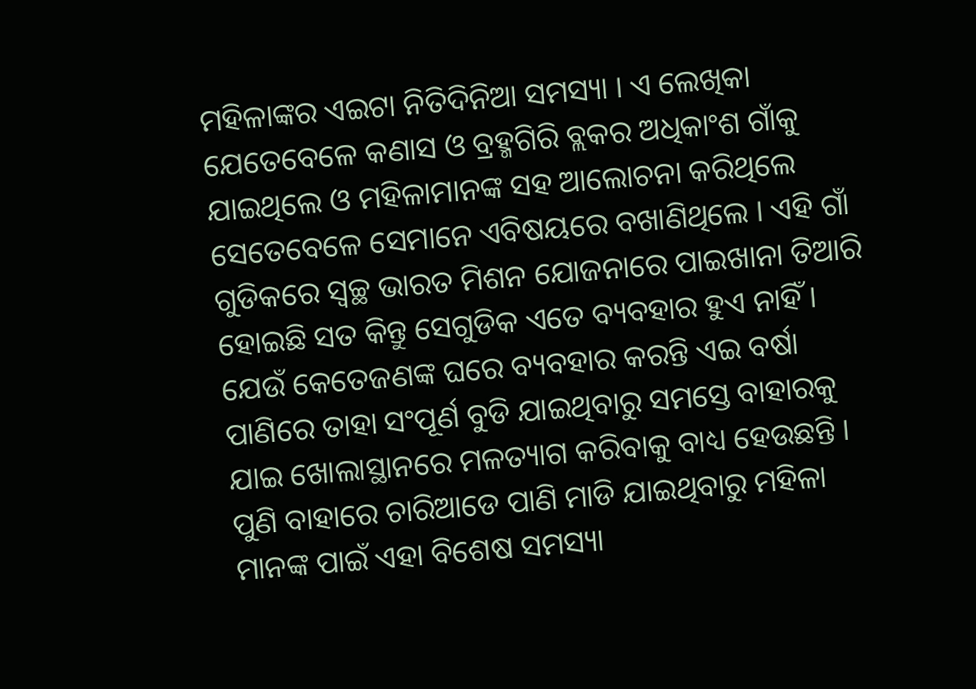ମହିଳାଙ୍କର ଏଇଟା ନିତିଦିନିଆ ସମସ୍ୟା । ଏ ଲେଖିକା ଯେତେବେଳେ କଣାସ ଓ ବ୍ରହ୍ମଗିରି ବ୍ଲକର ଅଧିକାଂଶ ଗାଁକୁ ଯାଇଥିଲେ ଓ ମହିଳାମାନଙ୍କ ସହ ଆଲୋଚନା କରିଥିଲେ ସେତେବେଳେ ସେମାନେ ଏବିଷୟରେ ବଖାଣିଥିଲେ । ଏହି ଗାଁ ଗୁଡିକରେ ସ୍ୱଚ୍ଛ ଭାରତ ମିଶନ ଯୋଜନାରେ ପାଇଖାନା ତିଆରି ହୋଇଛି ସତ କିନ୍ତୁ ସେଗୁଡିକ ଏତେ ବ୍ୟବହାର ହୁଏ ନାହିଁ । ଯେଉଁ କେତେଜଣଙ୍କ ଘରେ ବ୍ୟବହାର କରନ୍ତି ଏଇ ବର୍ଷା ପାଣିରେ ତାହା ସଂପୂର୍ଣ ବୁଡି ଯାଇଥିବାରୁ ସମସ୍ତେ ବାହାରକୁ ଯାଇ ଖୋଲାସ୍ଥାନରେ ମଳତ୍ୟାଗ କରିବାକୁ ବାଧ୍ୟ ହେଉଛନ୍ତି । ପୁଣି ବାହାରେ ଚାରିଆଡେ ପାଣି ମାଡି ଯାଇଥିବାରୁ ମହିଳା ମାନଙ୍କ ପାଇଁ ଏହା ବିଶେଷ ସମସ୍ୟା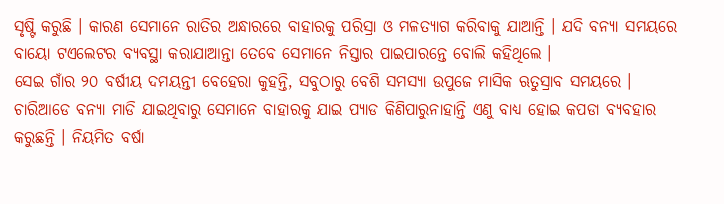ସୃଷ୍ଟି କରୁଛି । କାରଣ ସେମାନେ ରାତିର ଅନ୍ଧାରରେ ବାହାରକୁ ପରିସ୍ରା ଓ ମଳତ୍ୟାଗ କରିବାକୁ ଯାଆନ୍ତି । ଯଦି ବନ୍ୟା ସମୟରେ ବାୟୋ ଟଏଲେଟର ବ୍ୟବସ୍ଥା କରାଯାଆନ୍ତା ତେବେ ସେମାନେ ନିସ୍ତାର ପାଇପାରନ୍ତେ ବୋଲି କହିଥିଲେ ।
ସେଇ ଗାଁର ୨୦ ବର୍ଷୀୟ ଦମୟନ୍ତୀ ବେହେରା କୁହନ୍ତି, ସବୁଠାରୁ ବେଶି ସମସ୍ୟା ଉପୁଜେ ମାସିକ ଋତୁସ୍ରାବ ସମୟରେ । ଚାରିଆଡେ ବନ୍ୟା ମାଡି ଯାଇଥିବାରୁ ସେମାନେ ବାହାରକୁ ଯାଇ ପ୍ୟାଡ କିଣିପାରୁନାହାନ୍ତି ଏଣୁ ବାଧ୍ୟ ହୋଇ କପଡା ବ୍ୟବହାର କରୁଛନ୍ତି । ନିୟମିତ ବର୍ଷା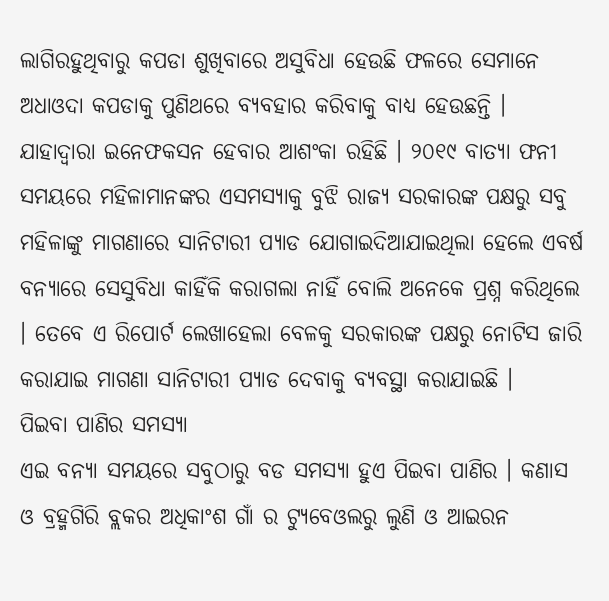ଲାଗିରହୁଥିବାରୁ କପଡା ଶୁଖିବାରେ ଅସୁବିଧା ହେଉଛି ଫଳରେ ସେମାନେ ଅଧାଓଦା କପଡାକୁ ପୁଣିଥରେ ବ୍ୟବହାର କରିବାକୁ ବାଧ୍ୟ ହେଉଛନ୍ତି । ଯାହାଦ୍ୱାରା ଇନେଫକସନ ହେବାର ଆଶଂକା ରହିଛି । ୨୦୧୯ ବାତ୍ୟା ଫନୀ ସମୟରେ ମହିଳାମାନଙ୍କର ଏସମସ୍ୟାକୁ ବୁଝି ରାଜ୍ୟ ସରକାରଙ୍କ ପକ୍ଷରୁ ସବୁ ମହିଳାଙ୍କୁ ମାଗଣାରେ ସାନିଟାରୀ ପ୍ୟାଡ ଯୋଗାଇଦିଆଯାଇଥିଲା ହେଲେ ଏବର୍ଷ ବନ୍ୟାରେ ସେସୁବିଧା କାହିଁକି କରାଗଲା ନାହିଁ ବୋଲି ଅନେକେ ପ୍ରଶ୍ନ କରିଥିଲେ । ତେବେ ଏ ରିପୋର୍ଟ ଲେଖାହେଲା ବେଳକୁ ସରକାରଙ୍କ ପକ୍ଷରୁ ନୋଟିସ ଜାରି କରାଯାଇ ମାଗଣା ସାନିଟାରୀ ପ୍ୟାଡ ଦେବାକୁ ବ୍ୟବସ୍ଥା କରାଯାଇଛି ।
ପିଇବା ପାଣିର ସମସ୍ୟା
ଏଇ ବନ୍ୟା ସମୟରେ ସବୁଠାରୁ ବଡ ସମସ୍ୟା ହୁଏ ପିଇବା ପାଣିର । କଣାସ ଓ ବ୍ରହ୍ମଗିରି ବ୍ଲକର ଅଧିକାଂଶ ଗାଁ ର ଟ୍ୟୁବେଓଲରୁ ଲୁଣି ଓ ଆଇରନ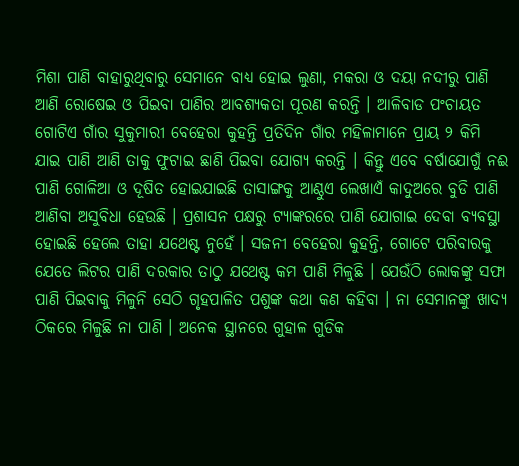ମିଶା ପାଣି ବାହାରୁଥିବାରୁ ସେମାନେ ବାଧ୍ୟ ହୋଇ ଲୁଣା, ମକରା ଓ ଦୟା ନଦୀରୁ ପାଣି ଆଣି ରୋଷେଇ ଓ ପିଇବା ପାଣିର ଆବଶ୍ୟକତା ପୂରଣ କରନ୍ତି । ଆଳିବାଡ ପଂଚାୟତ ଗୋଟିଏ ଗାଁର ସୁକୁମାରୀ ବେହେରା କୁହନ୍ତି ପ୍ରତିଦିନ ଗାଁର ମହିଳାମାନେ ପ୍ରାୟ ୨ କିମି ଯାଇ ପାଣି ଆଣି ତାକୁ ଫୁଟାଇ ଛାଣି ପିଇବା ଯୋଗ୍ୟ କରନ୍ତି । କିନ୍ତୁ ଏବେ ବର୍ଷାଯୋଗୁଁ ନଈ ପାଣି ଗୋଳିଆ ଓ ଦୂଷିତ ହୋଇଯାଇଛି ତାସାଙ୍ଗକୁ ଆଣ୍ଠୁଏ ଲେଖାଏଁ କାଦୁଅରେ ବୁଡି ପାଣି ଆଣିବା ଅସୁବିଧା ହେଉଛି । ପ୍ରଶାସନ ପକ୍ଷରୁ ଟ୍ୟାଙ୍କରରେ ପାଣି ଯୋଗାଇ ଦେବା ବ୍ୟବସ୍ଥା ହୋଇଛି ହେଲେ ତାହା ଯଥେଷ୍ଟ ନୁହେଁ । ସଜନୀ ବେହେରା କୁହନ୍ତି, ଗୋଟେ ପରିବାରକୁ ଯେତେ ଲିଟର ପାଣି ଦରକାର ତାଠୁ ଯଥେଷ୍ଟ କମ ପାଣି ମିଳୁଛି । ଯେଉଁଠି ଲୋକଙ୍କୁ ସଫା ପାଣି ପିଇବାକୁ ମିଳୁନି ସେଠି ଗୃହପାଳିତ ପଶୁଙ୍କ କଥା କଣ କହିବା । ନା ସେମାନଙ୍କୁ ଖାଦ୍ୟ ଠିକରେ ମିଳୁଛି ନା ପାଣି । ଅନେକ ସ୍ଥାନରେ ଗୁହାଳ ଗୁଡିକ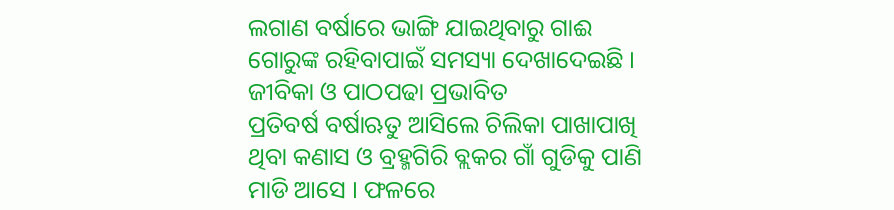ଲଗାଣ ବର୍ଷାରେ ଭାଙ୍ଗି ଯାଇଥିବାରୁ ଗାଈ ଗୋରୁଙ୍କ ରହିବାପାଇଁ ସମସ୍ୟା ଦେଖାଦେଇଛି ।
ଜୀବିକା ଓ ପାଠପଢା ପ୍ରଭାବିତ
ପ୍ରତିବର୍ଷ ବର୍ଷାଋତୁ ଆସିଲେ ଚିଲିକା ପାଖାପାଖି ଥିବା କଣାସ ଓ ବ୍ରହ୍ମଗିରି ବ୍ଲକର ଗାଁ ଗୁଡିକୁ ପାଣି ମାଡି ଆସେ । ଫଳରେ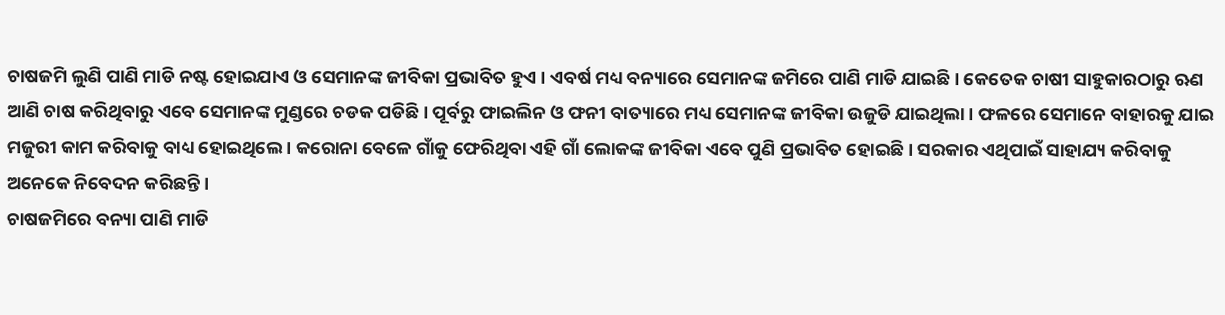ଚାଷଜମି ଲୁଣି ପାଣି ମାଡି ନଷ୍ଟ ହୋଇଯାଏ ଓ ସେମାନଙ୍କ ଜୀବିକା ପ୍ରଭାବିତ ହୁଏ । ଏବର୍ଷ ମଧ୍ୟ ବନ୍ୟାରେ ସେମାନଙ୍କ ଜମିରେ ପାଣି ମାଡି ଯାଇଛି । କେତେକ ଚାଷୀ ସାହୁକାରଠାରୁ ଋଣ ଆଣି ଚାଷ କରିଥିବାରୁ ଏବେ ସେମାନଙ୍କ ମୁଣ୍ଡରେ ଚଡକ ପଡିଛି । ପୂର୍ବରୁ ଫାଇଲିନ ଓ ଫନୀ ବାତ୍ୟାରେ ମଧ୍ୟ ସେମାନଙ୍କ ଜୀବିକା ଉଜୁଡି ଯାଇଥିଲା । ଫଳରେ ସେମାନେ ବାହାରକୁ ଯାଇ ମଜୁରୀ କାମ କରିବାକୁ ବାଧ୍ୟ ହୋଇଥିଲେ । କରୋନା ବେଳେ ଗାଁକୁ ଫେରିଥିବା ଏହି ଗାଁ ଲୋକଙ୍କ ଜୀବିକା ଏବେ ପୁଣି ପ୍ରଭାବିତ ହୋଇଛି । ସରକାର ଏଥିପାଇଁ ସାହାଯ୍ୟ କରିବାକୁ ଅନେକେ ନିବେଦନ କରିଛନ୍ତି ।
ଚାଷଜମିରେ ବନ୍ୟା ପାଣି ମାଡି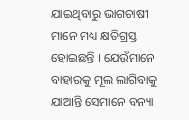ଯାଇଥିବାରୁ ଭାଗଚାଷୀ ମାନେ ମଧ୍ୟ କ୍ଷତିଗ୍ରସ୍ତ ହୋଇଛନ୍ତି । ଯେଉଁମାନେ ବାହାରକୁ ମୂଲ ଲାଗିବାକୁ ଯାଆନ୍ତି ସେମାନେ ବନ୍ୟା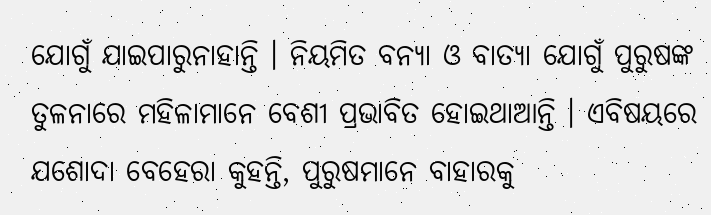ଯୋଗୁଁ ଯାଇପାରୁନାହାନ୍ତି । ନିୟମିତ ବନ୍ୟା ଓ ବାତ୍ୟା ଯୋଗୁଁ ପୁରୁଷଙ୍କ ତୁଳନାରେ ମହିଳାମାନେ ବେଶୀ ପ୍ରଭାବିତ ହୋଇଥାଆନ୍ତି । ଏବିଷୟରେ ଯଶୋଦା ବେହେରା କୁହନ୍ତି, ପୁରୁଷମାନେ ବାହାରକୁ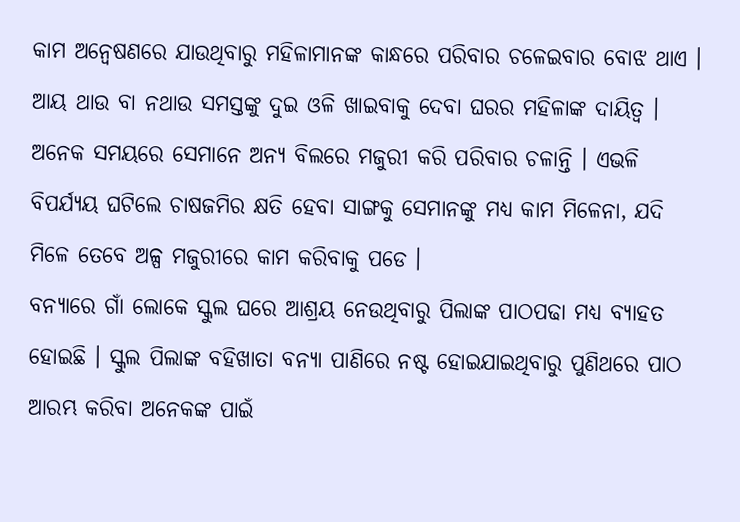କାମ ଅନ୍ୱେଷଣରେ ଯାଉଥିବାରୁ ମହିଳାମାନଙ୍କ କାନ୍ଧରେ ପରିବାର ଚଳେଇବାର ବୋଝ ଥାଏ । ଆୟ ଥାଉ ବା ନଥାଉ ସମସ୍ତଙ୍କୁ ଦୁଇ ଓଳି ଖାଇବାକୁ ଦେବା ଘରର ମହିଳାଙ୍କ ଦାୟିତ୍ୱ । ଅନେକ ସମୟରେ ସେମାନେ ଅନ୍ୟ ବିଲରେ ମଜୁରୀ କରି ପରିବାର ଚଳାନ୍ତି । ଏଭଳି ବିପର୍ଯ୍ୟୟ ଘଟିଲେ ଚାଷଜମିର କ୍ଷତି ହେବା ସାଙ୍ଗକୁ ସେମାନଙ୍କୁ ମଧ୍ୟ କାମ ମିଳେନା, ଯଦି ମିଳେ ତେବେ ଅଳ୍ପ ମଜୁରୀରେ କାମ କରିବାକୁ ପଡେ ।
ବନ୍ୟାରେ ଗାଁ ଲୋକେ ସ୍କୁଲ ଘରେ ଆଶ୍ରୟ ନେଉଥିବାରୁ ପିଲାଙ୍କ ପାଠପଢା ମଧ୍ୟ ବ୍ୟାହତ ହୋଇଛି । ସ୍କୁଲ ପିଲାଙ୍କ ବହିଖାତା ବନ୍ୟା ପାଣିରେ ନଷ୍ଟ ହୋଇଯାଇଥିବାରୁ ପୁଣିଥରେ ପାଠ ଆରମ୍ଭ କରିବା ଅନେକଙ୍କ ପାଇଁ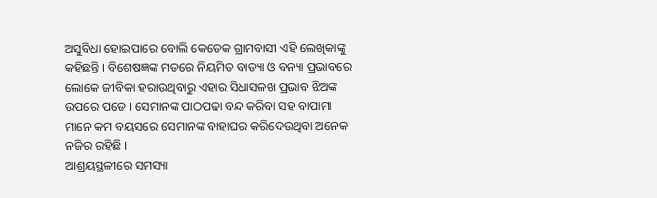ଅସୁବିଧା ହୋଇପାରେ ବୋଲି କେତେକ ଗ୍ରାମବାସୀ ଏହି ଲେଖିକାଙ୍କୁ କହିଛନ୍ତି । ବିଶେଷଜ୍ଞଙ୍କ ମତରେ ନିୟମିତ ବାତ୍ୟା ଓ ବନ୍ୟା ପ୍ରଭାବରେ ଲୋକେ ଜୀବିକା ହରାଉଥିବାରୁ ଏହାର ସିଧାସଳଖ ପ୍ରଭାବ ଝିଅଙ୍କ ଉପରେ ପଡେ । ସେମାନଙ୍କ ପାଠପଢା ବନ୍ଦ କରିବା ସହ ବାପାମା ମାନେ କମ ବୟସରେ ସେମାନଙ୍କ ବାହାଘର କରିଦେଉଥିବା ଅନେକ ନଜିର ରହିଛି ।
ଆଶ୍ରୟସ୍ଥଳୀରେ ସମସ୍ୟା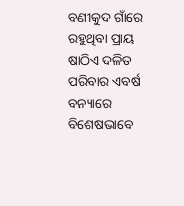ବଣୀକୁଦ ଗାଁରେ ରହୁଥିବା ପ୍ରାୟ ଷାଠିଏ ଦଳିତ ପରିବାର ଏବର୍ଷ ବନ୍ୟାରେ ବିଶେଷଭାବେ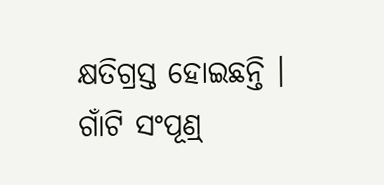କ୍ଷତିଗ୍ରସ୍ତ ହୋଇଛନ୍ତି । ଗାଁଟି ସଂପୂଣ୍ର୍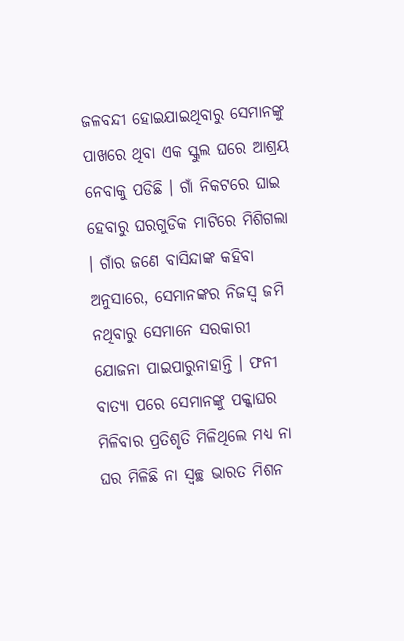ଜଳବନ୍ଦୀ ହୋଇଯାଇଥିବାରୁ ସେମାନଙ୍କୁ ପାଖରେ ଥିବା ଏକ ସ୍କୁଲ ଘରେ ଆଶ୍ରୟ ନେବାକୁ ପଡିଛି । ଗାଁ ନିକଟରେ ଘାଇ ହେବାରୁ ଘରଗୁଡିକ ମାଟିରେ ମିଶିଗଲା । ଗାଁର ଜଣେ ବାସିନ୍ଦାଙ୍କ କହିବା ଅନୁସାରେ, ସେମାନଙ୍କର ନିଜସ୍ୱ ଜମି ନଥିବାରୁ ସେମାନେ ସରକାରୀ ଯୋଜନା ପାଇପାରୁନାହାନ୍ତି । ଫନୀ ବାତ୍ୟା ପରେ ସେମାନଙ୍କୁ ପକ୍କାଘର ମିଳିବାର ପ୍ରତିଶୃତି ମିଳିଥିଲେ ମଧ୍ୟ ନା ଘର ମିଳିଛି ନା ସ୍ୱଚ୍ଛ ଭାରତ ମିଶନ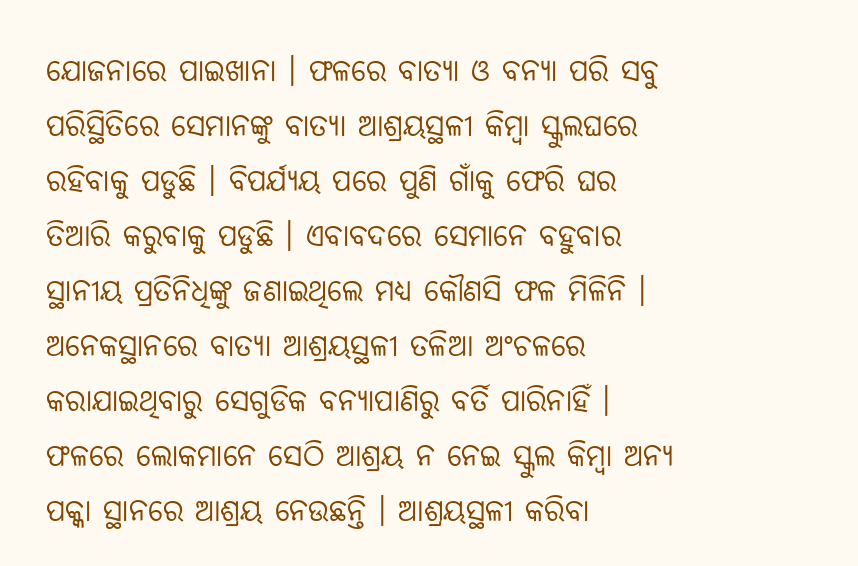ଯୋଜନାରେ ପାଇଖାନା । ଫଳରେ ବାତ୍ୟା ଓ ବନ୍ୟା ପରି ସବୁ ପରିସ୍ଥିତିରେ ସେମାନଙ୍କୁ ବାତ୍ୟା ଆଶ୍ରୟସ୍ଥଳୀ କିମ୍ବା ସ୍କୁଲଘରେ ରହିବାକୁ ପଡୁଛି । ବିପର୍ଯ୍ୟୟ ପରେ ପୁଣି ଗାଁକୁ ଫେରି ଘର ତିଆରି କରୁବାକୁ ପଡୁଛି । ଏବାବଦରେ ସେମାନେ ବହୁବାର ସ୍ଥାନୀୟ ପ୍ରତିନିଧିଙ୍କୁ ଜଣାଇଥିଲେ ମଧ୍ୟ କୌଣସି ଫଳ ମିଳିନି ।
ଅନେକସ୍ଥାନରେ ବାତ୍ୟା ଆଶ୍ରୟସ୍ଥଳୀ ତଳିଆ ଅଂଚଳରେ କରାଯାଇଥିବାରୁ ସେଗୁଡିକ ବନ୍ୟାପାଣିରୁ ବର୍ତି ପାରିନାହିଁ । ଫଳରେ ଲୋକମାନେ ସେଠି ଆଶ୍ରୟ ନ ନେଇ ସ୍କୁଲ କିମ୍ବା ଅନ୍ୟ ପକ୍କା ସ୍ଥାନରେ ଆଶ୍ରୟ ନେଉଛନ୍ତି । ଆଶ୍ରୟସ୍ଥଳୀ କରିବା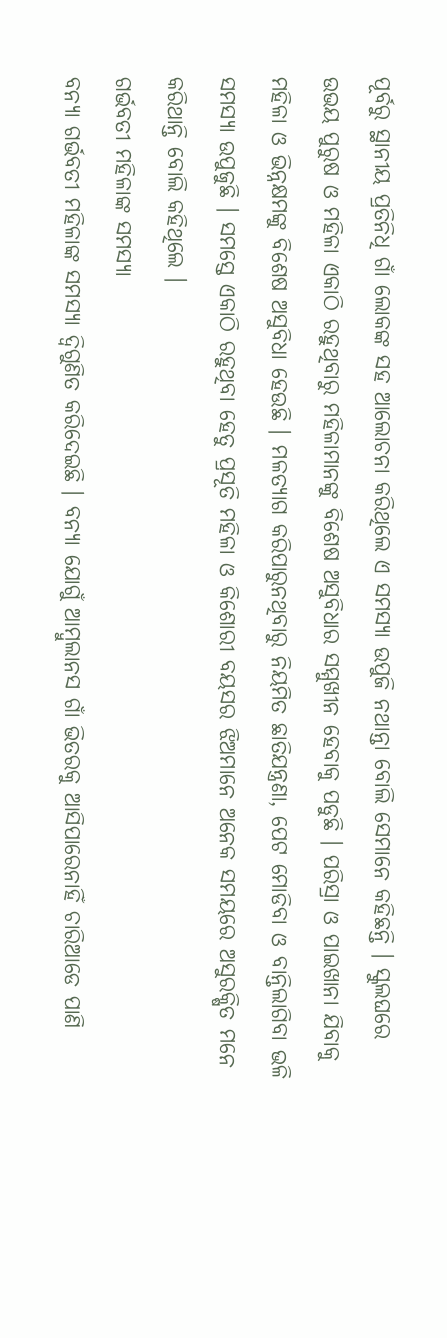ପୂର୍ବରୁ ସ୍ଥାନୀୟ ପ୍ରତିନିଧି ଗାଁ ଲୋକଙ୍କ ସହ ଆଲୋଚନା କରିଥିଲେ ଏ ସମସ୍ୟା ଉପୁଜି ନଥାନ୍ତା ବୋଲି ସେମାନେ କହିଛନ୍ତି । ସ୍କୁଲଘରେ ଉଭୟ ପୁରୁଷ ଓ ମହିଳା ଏକାଠି ରହୁଥିବାରୁ ମହିଳାମାନଙ୍କୁ ବିଶେଷ ଅସୁବିଧାର ସମ୍ମୁଖୀନ ହେବାକୁ ପଡୁଛି । ପରିସ୍ରା ଓ ପାଇଖାନା ଯିବାକୁ ମହିଳା ଓ ଭିନ୍ନକ୍ଷମଙ୍କୁ ବିଶେଷ ଅସୁବିଧା ହେଉଛି । ମଳତ୍ୟାଗ କରିପାରୁନଥିବାରୁ ନିୟମିତ ଛାତିଯନ୍ତ୍ରଣା, ପେଟ ମୋଡିବା ଓ ବାନ୍ତିଲାଗିବା ଭଳି ସମସ୍ୟା ଉପୁଜୁଛି । ସମସ୍ତେ ଏକାଠି ରହୁଥିବା ହେତୁ ପ୍ରସୂତି ମହିଳା ଓ କିଶୋରୀ ବୟସର ଝିଅମାନେ ଅନେକ ସମୟରେ ଅସୁରକ୍ଷିତ ମନେ କରିଥାନ୍ତି ବୋଲି କହିଥିଲେ ।
ଗର୍ଭବତୀ ମହିଳାଙ୍କ ସମସ୍ୟା
ବନ୍ୟା ଗର୍ଭବତୀ ମହିଳାଙ୍କ ସମସ୍ୟା ଦ୍ୱିଗୁଣିତ କରିଦେଇଛି । ବନ୍ୟା ଯୋଗୁଁ ଆମ୍ବୁଲାନସ ଗାଁ ଭିତରକୁ ଆସିପାରେନାହିଁ ଚାରିଆଡେ ପାଣି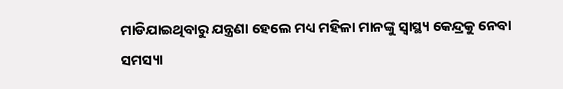ମାଡିଯାଇଥିବାରୁ ଯନ୍ତ୍ରଣା ହେଲେ ମଧ୍ୟ ମହିଳା ମାନଙ୍କୁ ସ୍ୱାସ୍ଥ୍ୟ କେନ୍ଦ୍ରକୁ ନେବା ସମସ୍ୟା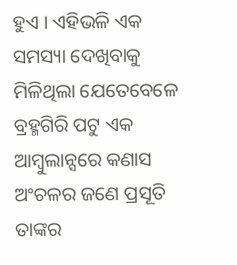ହୁଏ । ଏହିଭଳି ଏକ ସମସ୍ୟା ଦେଖିବାକୁ ମିଳିଥିଲା ଯେତେବେଳେ ବ୍ରହ୍ମଗିରି ପଟୁ ଏକ ଆମ୍ବୁଲାନ୍ସରେ କଣାସ ଅଂଚଳର ଜଣେ ପ୍ରସୂତି ତାଙ୍କର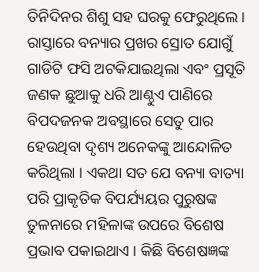ତିନିଦିନର ଶିଶୁ ସହ ଘରକୁ ଫେରୁଥିଲେ । ରାସ୍ତାରେ ବନ୍ୟାର ପ୍ରଖର ସ୍ରୋତ ଯୋଗୁଁ ଗାଡିଟି ଫସି ଅଟକିଯାଇଥିଲା ଏବଂ ପ୍ରସୂତି ଜଣକ ଛୁଆକୁ ଧରି ଆଣ୍ଠୁଏ ପାଣିରେ ବିପଦଜନକ ଅବସ୍ଥାରେ ସେତୁ ପାର ହେଉଥିବା ଦୃଶ୍ୟ ଅନେକଙ୍କୁ ଆନ୍ଦୋଳିତ କରିଥିଲା । ଏକଥା ସତ ଯେ ବନ୍ୟା ବାତ୍ୟା ପରି ପ୍ରାକୃତିକ ବିପର୍ଯ୍ୟୟର ପୁରୁଷଙ୍କ ତୁଳନାରେ ମହିଳାଙ୍କ ଉପରେ ବିଶେଷ ପ୍ରଭାବ ପକାଇଥାଏ । କିଛି ବିଶେଷଜ୍ଞଙ୍କ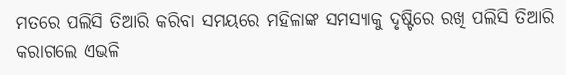ମତରେ ପଲିସି ତିଆରି କରିବା ସମୟରେ ମହିଳାଙ୍କ ସମସ୍ୟାକୁ ଦୃଷ୍ଟିରେ ରଖି ପଲିସି ତିଆରି କରାଗଲେ ଏଭଳି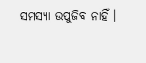ସମସ୍ୟା ଉପୁଜିବ ନାହିଁ ।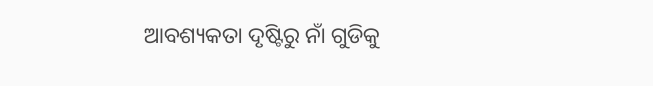ଆବଶ୍ୟକତା ଦୃଷ୍ଟିରୁ ନାଁ ଗୁଡିକୁ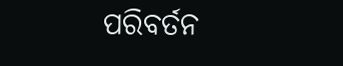ପରିବର୍ତନ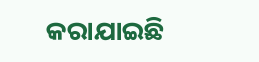କରାଯାଇଛି